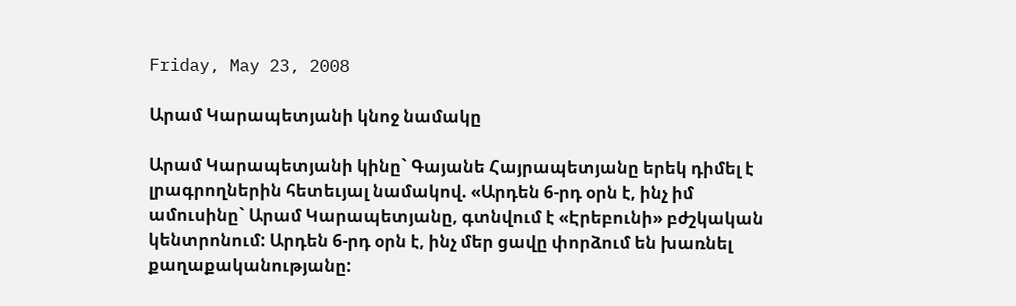Friday, May 23, 2008

Արամ Կարապետյանի կնոջ նամակը

Արամ Կարապետյանի կինը` Գայանե Հայրապետյանը երեկ դիմել է լրագրողներին հետեւյալ նամակով. «Արդեն 6-րդ օրն է, ինչ իմ ամուսինը` Արամ Կարապետյանը, գտնվում է «Էրեբունի» բժշկական կենտրոնում: Արդեն 6-րդ օրն է, ինչ մեր ցավը փորձում են խառնել քաղաքականությանը: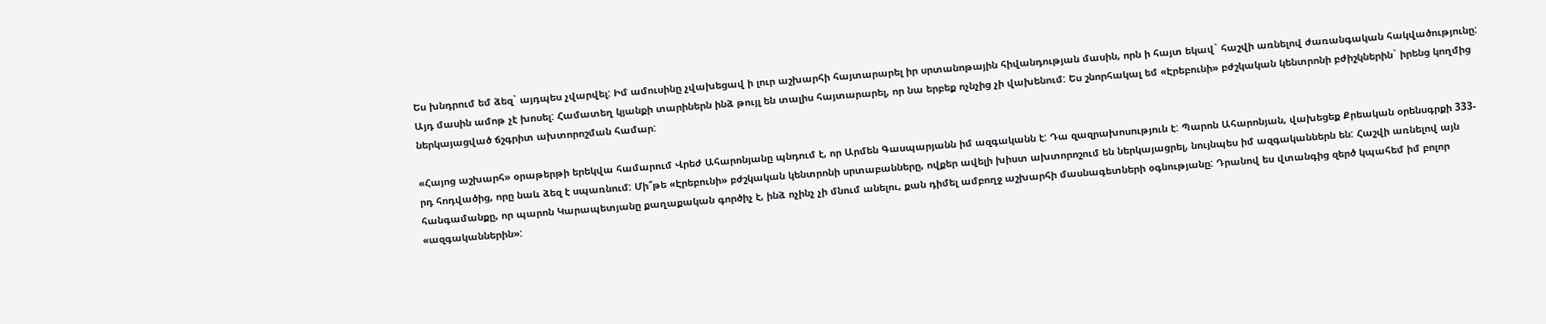Ես խնդրում եմ ձեզ` այդպես չվարվել: Իմ ամուսինը չվախեցավ ի լուր աշխարհի հայտարարել իր սրտանոթային հիվանդության մասին, որն ի հայտ եկավ` հաշվի առնելով ժառանգական հակվածությունը: Այդ մասին ամոթ չէ խոսել: Համատեղ կյանքի տարիներն ինձ թույլ են տալիս հայտարարել, որ նա երբեք ոչնչից չի վախենում: Ես շնորհակալ եմ «Էրեբունի» բժշկական կենտրոնի բժիշկներին` իրենց կողմից ներկայացված ճշգրիտ ախտորոշման համար:

«Հայոց աշխարհ» օրաթերթի երեկվա համարում Վրեժ Ահարոնյանը պնդում է, որ Արմեն Գասպարյանն իմ ազգականն է: Դա զազրախոսություն է: Պարոն Ահարոնյան, վախեցեք Քրեական օրենսգրքի 333-րդ հոդվածից, որը նաև ձեզ է սպառնում: Մի՞թե «Էրեբունի» բժշկական կենտրոնի սրտաբանները, ովքեր ավելի խիստ ախտորոշում են ներկայացրել, նույնպես իմ ազգականներն են: Հաշվի առնելով այն հանգամանքը, որ պարոն Կարապետյանը քաղաքական գործիչ է, ինձ ոչինչ չի մնում անելու, քան դիմել ամբողջ աշխարհի մասնագետների օգնությանը: Դրանով ես վտանգից զերծ կպահեմ իմ բոլոր «ազգականներին»: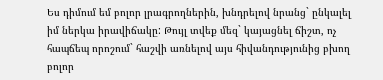Ես դիմում եմ բոլոր լրագրողներին, խնդրելով նրանց` ընկալել իմ ներկա իրավիճակը: Թույլ տվեք մեզ` կայացնել ճիշտ, ոչ հապճեպ որոշում` հաշվի առնելով այս հիվանդությունից բխող բոլոր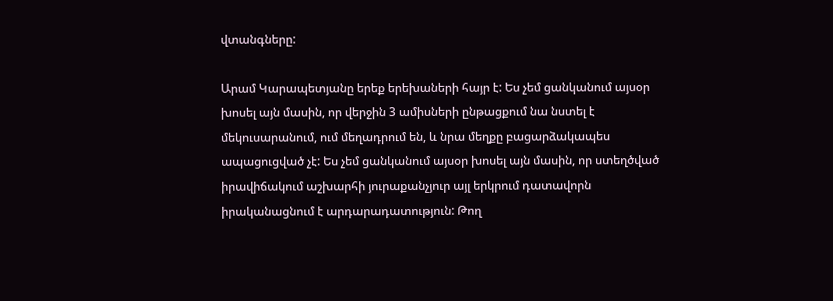վտանգները:

Արամ Կարապետյանը երեք երեխաների հայր է: Ես չեմ ցանկանում այսօր խոսել այն մասին, որ վերջին 3 ամիսների ընթացքում նա նստել է մեկուսարանում, ում մեղադրում են, և նրա մեղքը բացարձակապես ապացուցված չէ: Ես չեմ ցանկանում այսօր խոսել այն մասին, որ ստեղծված իրավիճակում աշխարհի յուրաքանչյուր այլ երկրում դատավորն իրականացնում է արդարադատություն: Թող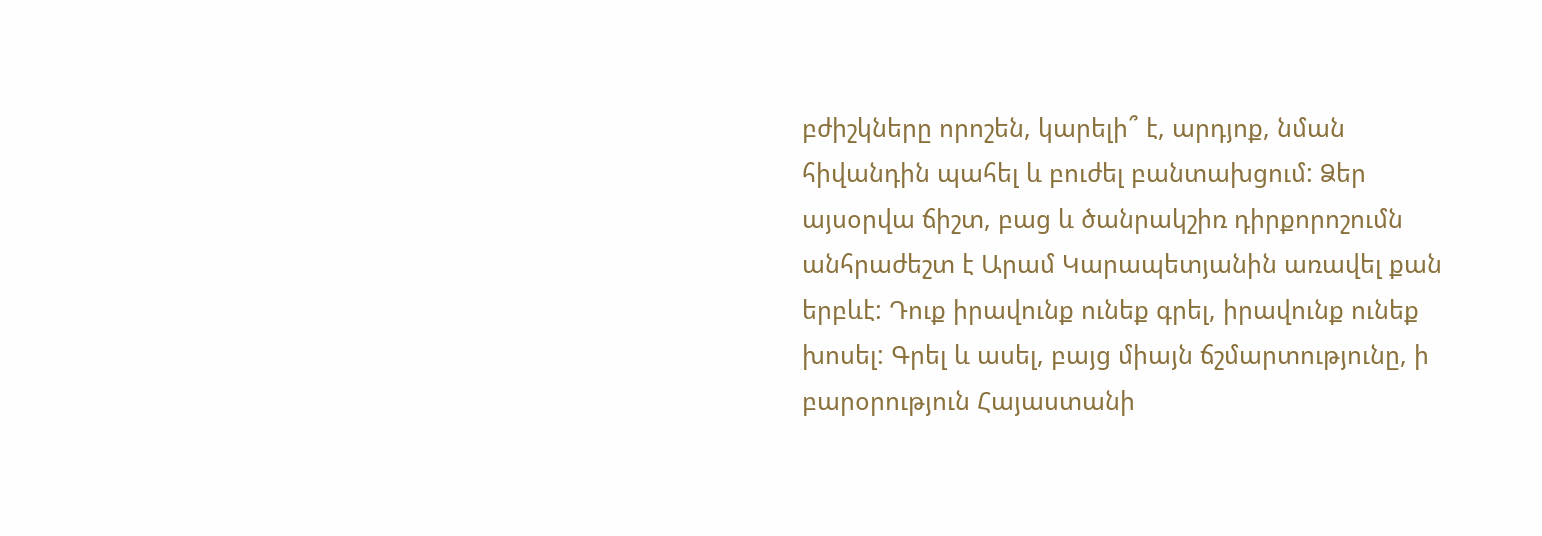բժիշկները որոշեն, կարելի՞ է, արդյոք, նման հիվանդին պահել և բուժել բանտախցում: Ձեր այսօրվա ճիշտ, բաց և ծանրակշիռ դիրքորոշումն անհրաժեշտ է Արամ Կարապետյանին առավել քան երբևէ: Դուք իրավունք ունեք գրել, իրավունք ունեք խոսել: Գրել և ասել, բայց միայն ճշմարտությունը, ի բարօրություն Հայաստանի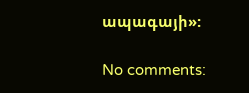ապագայի»:

No comments: